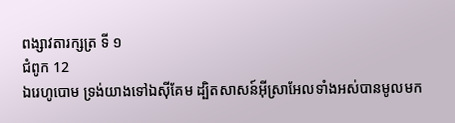ពង្សាវតារក្សត្រ ទី ១
ជំពូក 12
ឯរេហូបោម ទ្រង់យាងទៅឯស៊ីគែម ដ្បិតសាសន៍អ៊ីស្រាអែលទាំងអស់បានមូលមក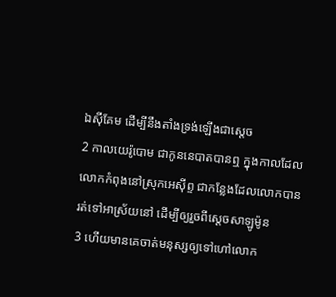ឯស៊ីគែម ដើម្បីនឹងតាំងទ្រង់ឡើងជាស្តេច
2 កាលយេរ៉ូបោម ជាកូននេបាតបានឮ ក្នុងកាលដែលលោកកំពុងនៅស្រុកអេស៊ីព្ទ ជាកន្លែងដែលលោកបានរត់ទៅអាស្រ័យនៅ ដើម្បីឲ្យរួចពីស្តេចសាឡូម៉ូន
3 ហើយមានគេចាត់មនុស្សឲ្យទៅហៅលោក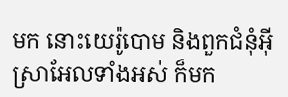មក នោះយេរ៉ូបោម និងពួកជំនុំអ៊ីស្រាអែលទាំងអស់ ក៏មក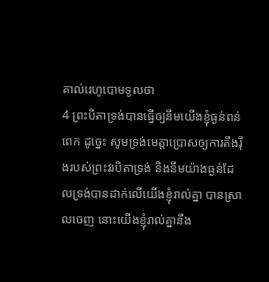គាល់រេហូបោមទូលថា
4 ព្រះបិតាទ្រង់បានធ្វើឲ្យនឹមយើងខ្ញុំធ្ងន់ពន់ពេក ដូច្នេះ សូមទ្រង់មេត្តាប្រោសឲ្យការតឹងរ៉ឹងរបស់ព្រះវរបិតាទ្រង់ និងនឹមយ៉ាងធ្ងន់ដែលទ្រង់បានដាក់លើយើងខ្ញុំរាល់គ្នា បានស្រាលចេញ នោះយើងខ្ញុំរាល់គ្នានឹង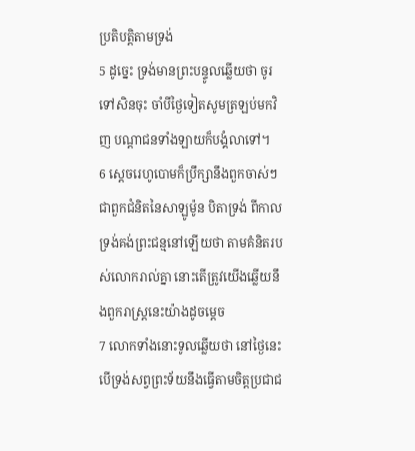ប្រតិបត្តិតាមទ្រង់
5 ដូច្នេះ ទ្រង់មានព្រះបន្ទូលឆ្លើយថា ចូរទៅសិនចុះ ចាំបីថ្ងៃទៀតសូមត្រឡប់មកវិញ បណ្តាជនទាំងឡាយក៏បង្គំលាទៅ។
6 ស្តេចរេហូបោមក៏ប្រឹក្សានឹងពួកចាស់ៗ ជាពួកជំនិតនៃសាឡូម៉ូន បិតាទ្រង់ ពីកាលទ្រង់គង់ព្រះជន្មនៅឡើយថា តាមគំនិតរបស់លោករាល់គ្នា នោះតើត្រូវយើងឆ្លើយនឹងពួករាស្ត្រនេះយ៉ាងដូចម្តេច
7 លោកទាំងនោះទូលឆ្លើយថា នៅថ្ងៃនេះ បើទ្រង់សព្វព្រះទ័យនឹងធ្វើតាមចិត្តប្រជាជ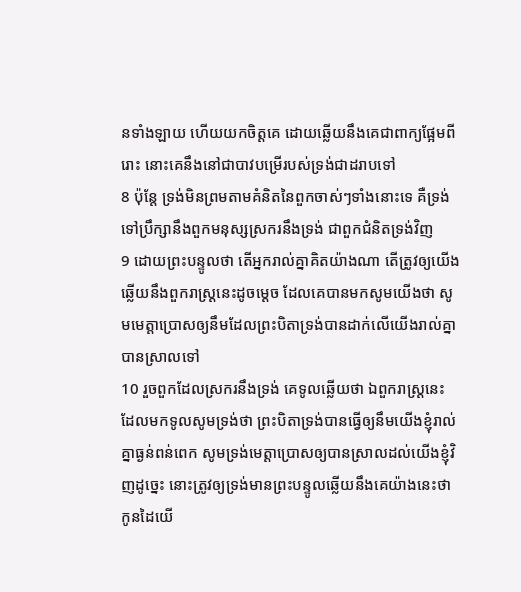នទាំងឡាយ ហើយយកចិត្តគេ ដោយឆ្លើយនឹងគេជាពាក្យផ្អែមពីរោះ នោះគេនឹងនៅជាបាវបម្រើរបស់ទ្រង់ជាដរាបទៅ
8 ប៉ុន្តែ ទ្រង់មិនព្រមតាមគំនិតនៃពួកចាស់ៗទាំងនោះទេ គឺទ្រង់ទៅប្រឹក្សានឹងពួកមនុស្សស្រករនឹងទ្រង់ ជាពួកជំនិតទ្រង់វិញ
9 ដោយព្រះបន្ទូលថា តើអ្នករាល់គ្នាគិតយ៉ាងណា តើត្រូវឲ្យយើងឆ្លើយនឹងពួករាស្ត្រនេះដូចម្តេច ដែលគេបានមកសូមយើងថា សូមមេត្តាប្រោសឲ្យនឹមដែលព្រះបិតាទ្រង់បានដាក់លើយើងរាល់គ្នា បានស្រាលទៅ
10 រួចពួកដែលស្រករនឹងទ្រង់ គេទូលឆ្លើយថា ឯពួករាស្ត្រនេះ ដែលមកទូលសូមទ្រង់ថា ព្រះបិតាទ្រង់បានធ្វើឲ្យនឹមយើងខ្ញុំរាល់គ្នាធ្ងន់ពន់ពេក សូមទ្រង់មេត្តាប្រោសឲ្យបានស្រាលដល់យើងខ្ញុំវិញដូច្នេះ នោះត្រូវឲ្យទ្រង់មានព្រះបន្ទូលឆ្លើយនឹងគេយ៉ាងនេះថា កូនដៃយើ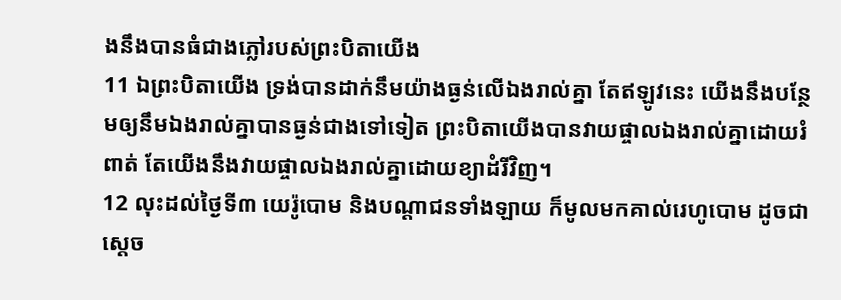ងនឹងបានធំជាងភ្លៅរបស់ព្រះបិតាយើង
11 ឯព្រះបិតាយើង ទ្រង់បានដាក់នឹមយ៉ាងធ្ងន់លើឯងរាល់គ្នា តែឥឡូវនេះ យើងនឹងបន្ថែមឲ្យនឹមឯងរាល់គ្នាបានធ្ងន់ជាងទៅទៀត ព្រះបិតាយើងបានវាយផ្ចាលឯងរាល់គ្នាដោយរំពាត់ តែយើងនឹងវាយផ្ចាលឯងរាល់គ្នាដោយខ្យាដំរីវិញ។
12 លុះដល់ថ្ងៃទី៣ យេរ៉ូបោម និងបណ្តាជនទាំងឡាយ ក៏មូលមកគាល់រេហូបោម ដូចជាស្តេច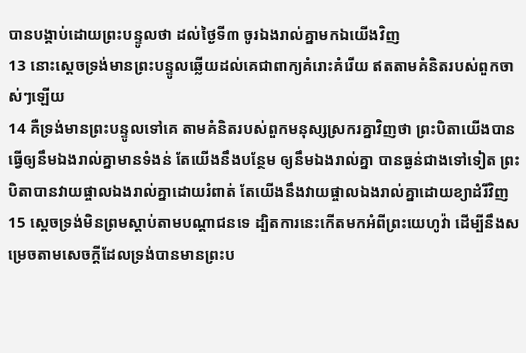បានបង្គាប់ដោយព្រះបន្ទូលថា ដល់ថ្ងៃទី៣ ចូរឯងរាល់គ្នាមកឯយើងវិញ
13 នោះស្តេចទ្រង់មានព្រះបន្ទូលឆ្លើយដល់គេជាពាក្យគំរោះគំរើយ ឥតតាមគំនិតរបស់ពួកចាស់ៗឡើយ
14 គឺទ្រង់មានព្រះបន្ទូលទៅគេ តាមគំនិតរបស់ពួកមនុស្សស្រករគ្នាវិញថា ព្រះបិតាយើងបានធ្វើឲ្យនឹមឯងរាល់គ្នាមានទំងន់ តែយើងនឹងបន្ថែម ឲ្យនឹមឯងរាល់គ្នា បានធ្ងន់ជាងទៅទៀត ព្រះបិតាបានវាយផ្ចាលឯងរាល់គ្នាដោយរំពាត់ តែយើងនឹងវាយផ្ចាលឯងរាល់គ្នាដោយខ្យាដំរីវិញ
15 ស្តេចទ្រង់មិនព្រមស្តាប់តាមបណ្តាជនទេ ដ្បិតការនេះកើតមកអំពីព្រះយេហូវ៉ា ដើម្បីនឹងសម្រេចតាមសេចក្ដីដែលទ្រង់បានមានព្រះប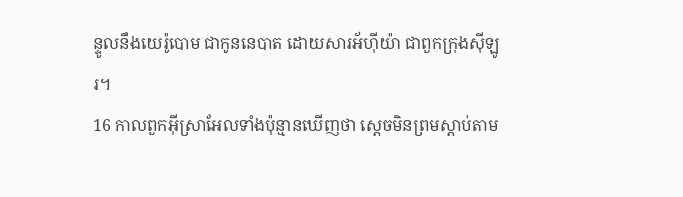ន្ទូលនឹងយេរ៉ូបោម ជាកូននេបាត ដោយសារអ័ហ៊ីយ៉ា ជាពួកក្រុងស៊ីឡូរ។
16 កាលពួកអ៊ីស្រាអែលទាំងប៉ុន្មានឃើញថា ស្តេចមិនព្រមស្តាប់តាម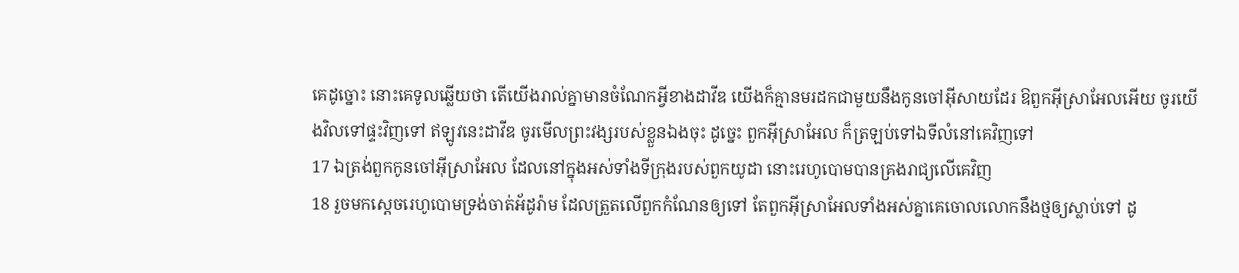គេដូច្នោះ នោះគេទូលឆ្លើយថា តើយើងរាល់គ្នាមានចំណែកអ្វីខាងដាវីឌ យើងក៏គ្មានមរដកជាមួយនឹងកូនចៅអ៊ីសាយដែរ ឱពួកអ៊ីស្រាអែលអើយ ចូរយើងវិលទៅផ្ទះវិញទៅ ឥឡូវនេះដាវីឌ ចូរមើលព្រះវង្សរបស់ខ្លួនឯងចុះ ដូច្នេះ ពួកអ៊ីស្រាអែល ក៏ត្រឡប់ទៅឯទីលំនៅគេវិញទៅ
17 ឯត្រង់ពួកកូនចៅអ៊ីស្រាអែល ដែលនៅក្នុងអស់ទាំងទីក្រុងរបស់ពួកយូដា នោះរេហូបោមបានគ្រងរាជ្យលើគេវិញ
18 រួចមកស្តេចរេហូបោមទ្រង់ចាត់អ័ដូរ៉ាម ដែលត្រួតលើពួកកំណែនឲ្យទៅ តែពួកអ៊ីស្រាអែលទាំងអស់គ្នាគេចោលលោកនឹងថ្មឲ្យស្លាប់ទៅ ដូ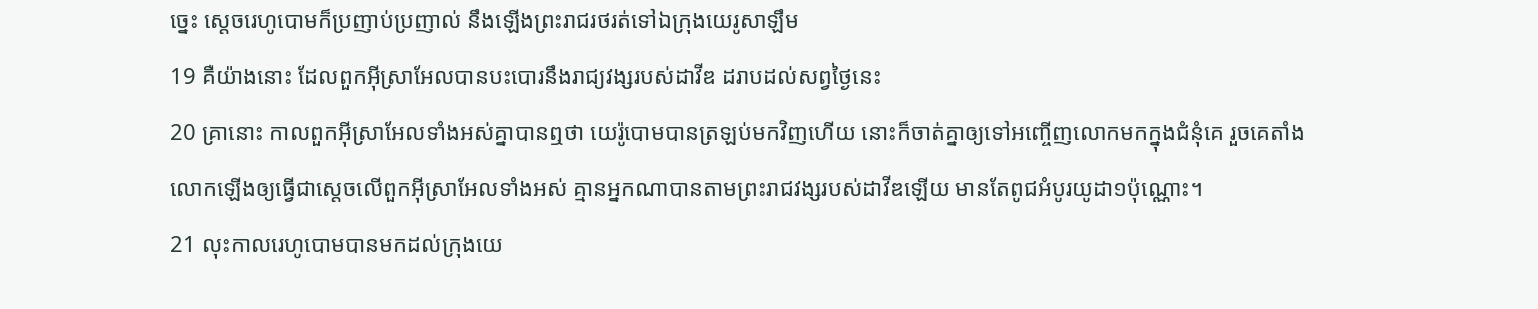ច្នេះ ស្តេចរេហូបោមក៏ប្រញាប់ប្រញាល់ នឹងឡើងព្រះរាជរថរត់ទៅឯក្រុងយេរូសាឡឹម
19 គឺយ៉ាងនោះ ដែលពួកអ៊ីស្រាអែលបានបះបោរនឹងរាជ្យវង្សរបស់ដាវីឌ ដរាបដល់សព្វថ្ងៃនេះ
20 គ្រានោះ កាលពួកអ៊ីស្រាអែលទាំងអស់គ្នាបានឮថា យេរ៉ូបោមបានត្រឡប់មកវិញហើយ នោះក៏ចាត់គ្នាឲ្យទៅអញ្ចើញលោកមកក្នុងជំនុំគេ រួចគេតាំងលោកឡើងឲ្យធ្វើជាស្តេចលើពួកអ៊ីស្រាអែលទាំងអស់ គ្មានអ្នកណាបានតាមព្រះរាជវង្សរបស់ដាវីឌឡើយ មានតែពូជអំបូរយូដា១ប៉ុណ្ណោះ។
21 លុះកាលរេហូបោមបានមកដល់ក្រុងយេ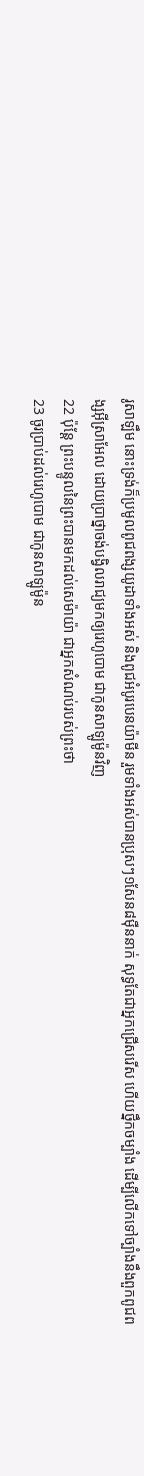រូសាឡឹម នោះទ្រង់ក៏ប្រមូលពូជពង្សយូដាទាំងអស់ និងពូជអំបូរបេនយ៉ាមីន រួមទាំងអស់បានប្រុសៗ១សែន៨ម៉ឺននាក់ សុទ្ធតែជាអ្នកជ្រើសរើស ហើយថ្នឹកចម្បាំង ដើម្បីលើកទៅច្បាំងនឹងពួកពូជពង្សអ៊ីស្រាអែល ដោយប្រាថ្នាចង់បង្វិលរាជ្យមកឲ្យរេហូបោម ជាកូនសាឡូម៉ូនវិញ
22 ប៉ុន្តែ ព្រះបន្ទូលនៃព្រះបានមកដល់សេម៉ាយ៉ា ជាអ្នកសំណប់របស់ព្រះថា
23 ចូរប្រាប់ដល់រេហូបោម ជាកូនសាឡូម៉ូន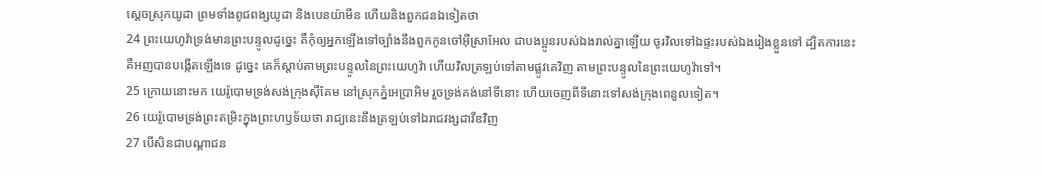ស្តេចស្រុកយូដា ព្រមទាំងពូជពង្សយូដា និងបេនយ៉ាមីន ហើយនិងពួកជនឯទៀតថា
24 ព្រះយេហូវ៉ាទ្រង់មានព្រះបន្ទូលដូច្នេះ គឺកុំឲ្យអ្នកឡើងទៅច្បាំងនឹងពួកកូនចៅអ៊ីស្រាអែល ជាបងប្អូនរបស់ឯងរាល់គ្នាឡើយ ចូរវិលទៅឯផ្ទះរបស់ឯងរៀងខ្លួនទៅ ដ្បិតការនេះ គឺអញបានបង្កើតឡើងទេ ដូច្នេះ គេក៏ស្តាប់តាមព្រះបន្ទូលនៃព្រះយេហូវ៉ា ហើយវិលត្រឡប់ទៅតាមផ្លូវគេវិញ តាមព្រះបន្ទូលនៃព្រះយេហូវ៉ាទៅ។
25 ក្រោយនោះមក យេរ៉ូបោមទ្រង់សង់ក្រុងស៊ីគែម នៅស្រុកភ្នំអេប្រាអិម រួចទ្រង់គង់នៅទីនោះ ហើយចេញពីទីនោះទៅសង់ក្រុងពេនួលទៀត។
26 យេរ៉ូបោមទ្រង់ព្រះតម្រិះក្នុងព្រះហឫទ័យថា រាជ្យនេះនឹងត្រឡប់ទៅឯរាជវង្សដាវីឌវិញ
27 បើសិនជាបណ្តាជន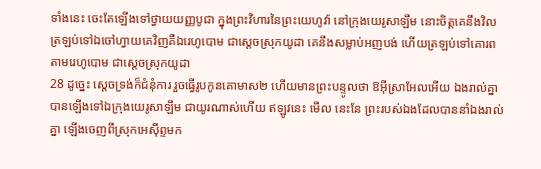ទាំងនេះ ចេះតែឡើងទៅថ្វាយយញ្ញបូជា ក្នុងព្រះវិហារនៃព្រះយេហូវ៉ា នៅក្រុងយេរូសាឡឹម នោះចិត្តគេនឹងវិលត្រឡប់ទៅឯចៅហ្វាយគេវិញគឺឯរេហូបោម ជាស្តេចស្រុកយូដា គេនឹងសម្លាប់អញបង់ ហើយត្រឡប់ទៅគោរពតាមរេហូបោម ជាស្តេចស្រុកយូដា
28 ដូច្នេះ ស្តេចទ្រង់ក៏ជំនុំការ រួចធ្វើរូបកូនគោមាស២ ហើយមានព្រះបន្ទូលថា ឱអ៊ីស្រាអែលអើយ ឯងរាល់គ្នាបានឡើងទៅឯក្រុងយេរូសាឡឹម ជាយូរណាស់ហើយ ឥឡូវនេះ មើល នេះនែ ព្រះរបស់ឯងដែលបាននាំឯងរាល់គ្នា ឡើងចេញពីស្រុកអេស៊ីព្ទមក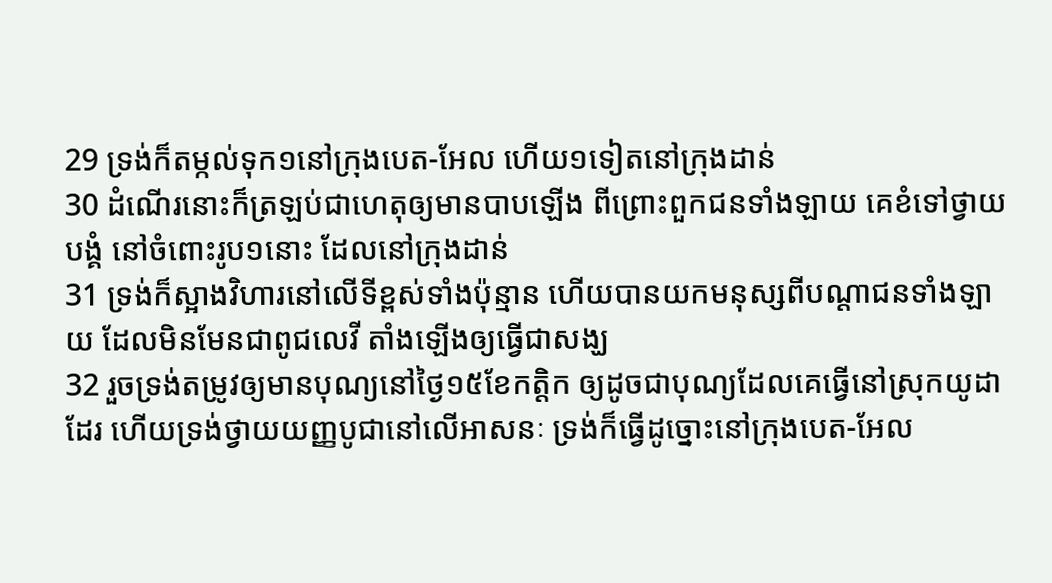29 ទ្រង់ក៏តម្កល់ទុក១នៅក្រុងបេត-អែល ហើយ១ទៀតនៅក្រុងដាន់
30 ដំណើរនោះក៏ត្រឡប់ជាហេតុឲ្យមានបាបឡើង ពីព្រោះពួកជនទាំងឡាយ គេខំទៅថ្វាយបង្គំ នៅចំពោះរូប១នោះ ដែលនៅក្រុងដាន់
31 ទ្រង់ក៏ស្អាងវិហារនៅលើទីខ្ពស់ទាំងប៉ុន្មាន ហើយបានយកមនុស្សពីបណ្តាជនទាំងឡាយ ដែលមិនមែនជាពូជលេវី តាំងឡើងឲ្យធ្វើជាសង្ឃ
32 រួចទ្រង់តម្រូវឲ្យមានបុណ្យនៅថ្ងៃ១៥ខែកត្តិក ឲ្យដូចជាបុណ្យដែលគេធ្វើនៅស្រុកយូដាដែរ ហើយទ្រង់ថ្វាយយញ្ញបូជានៅលើអាសនៈ ទ្រង់ក៏ធ្វើដូច្នោះនៅក្រុងបេត-អែល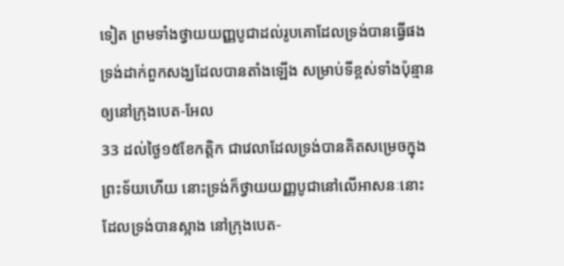ទៀត ព្រមទាំងថ្វាយយញ្ញបូជាដល់រូបគោដែលទ្រង់បានធ្វើផង ទ្រង់ដាក់ពួកសង្ឃដែលបានតាំងឡើង សម្រាប់ទីខ្ពស់ទាំងប៉ុន្មាន ឲ្យនៅក្រុងបេត-អែល
33 ដល់ថ្ងៃ១៥ខែកត្តិក ជាវេលាដែលទ្រង់បានគិតសម្រេចក្នុងព្រះទ័យហើយ នោះទ្រង់ក៏ថ្វាយយញ្ញបូជានៅលើអាសនៈនោះ ដែលទ្រង់បានស្អាង នៅក្រុងបេត-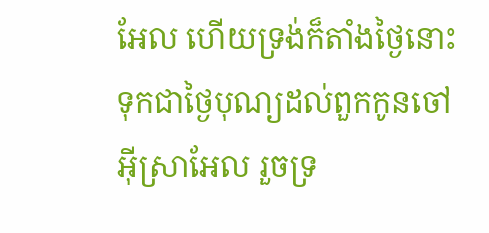អែល ហើយទ្រង់ក៏តាំងថ្ងៃនោះ ទុកជាថ្ងៃបុណ្យដល់ពួកកូនចៅអ៊ីស្រាអែល រួចទ្រ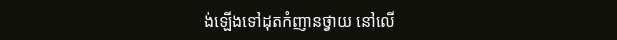ង់ឡើងទៅដុតកំញានថ្វាយ នៅលើ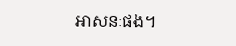អាសនៈផង។